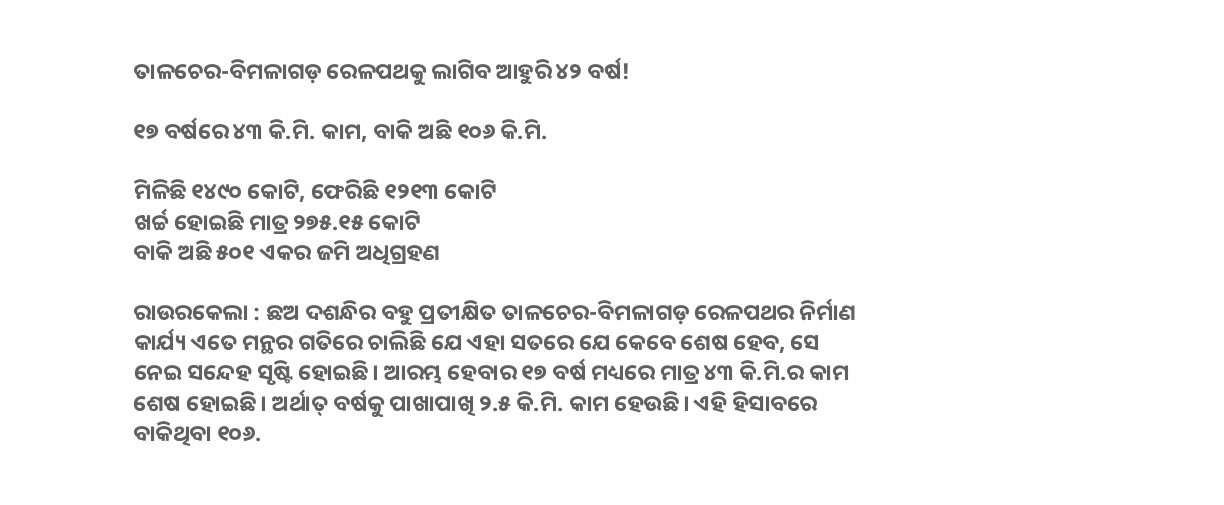ତାଳଚେର-ବିମଳାଗଡ଼ ରେଳପଥକୁ ଲାଗିବ ଆହୁରି ୪୨ ବର୍ଷ!

୧୭ ବର୍ଷରେ ୪୩ କି.ମି. କାମ, ବାକି ଅଛି ୧୦୬ କି.ମି.

ମିଳିଛି ୧୪୯୦ କୋଟି, ଫେରିଛି ୧୨୧୩ କୋଟି
ଖର୍ଚ୍ଚ ହୋଇଛି ମାତ୍ର ୨୭୫.୧୫ କୋଟି
ବାକି ଅଛି ୫୦୧ ଏକର ଜମି ଅଧିଗ୍ରହଣ

ରାଉରକେଲା : ଛଅ ଦଶନ୍ଧିର ବହୁ ପ୍ରତୀକ୍ଷିତ ତାଳଚେର-ବିମଳାଗଡ଼ ରେଳପଥର ନିର୍ମାଣ କାର୍ଯ୍ୟ ଏତେ ମନ୍ଥର ଗତିରେ ଚାଲିଛି ଯେ ଏହା ସତରେ ଯେ କେବେ ଶେଷ ହେବ, ସେ ନେଇ ସନ୍ଦେହ ସୃଷ୍ଟି ହୋଇଛି। ଆରମ୍ଭ ହେବାର ୧୭ ବର୍ଷ ମଧ୍ୟରେ ମାତ୍ର ୪୩ କି.ମି.ର କାମ ଶେଷ ହୋଇଛି। ଅର୍ଥାତ୍ ବର୍ଷକୁ ପାଖାପାଖି ୨.୫ କି.ମି. କାମ ହେଉଛି। ଏହି ହିସାବରେ ବାକିଥିବା ୧୦୬.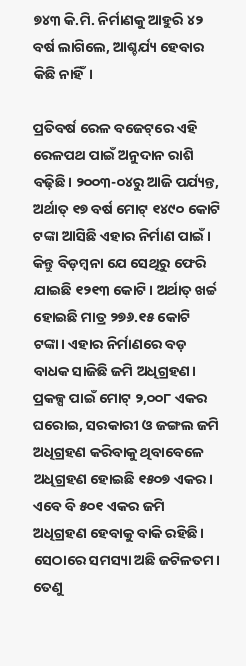୭୪୩ କି.ମି. ନିର୍ମାଣକୁ ଆହୁରି ୪୨ ବର୍ଷ ଲାଗିଲେ, ଆଶ୍ଚର୍ଯ୍ୟ ହେବାର କିଛି ନାହିଁ।

ପ୍ରତିବର୍ଷ ରେଳ ବଜେଟ୍‌ରେ ଏହି ରେଳପଥ ପାଇଁ ଅନୁଦାନ ରାଶି ବଢ଼ିଛି। ୨୦୦୩-୦୪ରୁ ଆଜି ପର୍ଯ୍ୟନ୍ତ, ଅର୍ଥାତ୍‌ ୧୭ ବର୍ଷ ମୋଟ୍‌ ୧୪୯୦ କୋଟି ଟଙ୍କା ଆସିଛି ଏହାର ନିର୍ମାଣ ପାଇଁ। କିନ୍ତୁ ବିଡ଼ମ୍ବନା ଯେ ସେଥିରୁ ଫେରି ଯାଇଛି ୧୨୧୩ କୋଟି। ଅର୍ଥାତ୍ ଖର୍ଚ୍ଚ ହୋଇଛି ମାତ୍ର ୨୭୬.୧୫ କୋଟି ଟଙ୍କା। ଏହାର ନିର୍ମାଣରେ ବଡ଼ ବାଧକ ସାଜିଛି ଜମି ଅଧିଗ୍ରହଣ। ପ୍ରକଳ୍ପ ପାଇଁ ମୋଟ୍‌ ୨,୦୦୮ ଏକର ଘରୋଇ, ସରକାରୀ ଓ ଜଙ୍ଗଲ ଜମି ଅଧିଗ୍ରହଣ କରିବାକୁ ଥିବାବେଳେ ଅଧିଗ୍ରହଣ ହୋଇଛି ୧୫୦୭ ଏକର। ଏବେ ବି ୫୦୧ ଏକର ଜମି ଅଧିଗ୍ରହଣ ହେବାକୁ ବାକି ରହିଛି। ସେଠାରେ ସମସ୍ୟା ଅଛି ଜଟିଳତମ। ତେଣୁ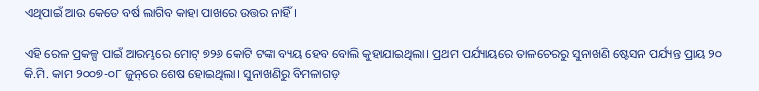ଏଥିପାଇଁ ଆଉ କେତେ ବର୍ଷ ଲାଗିବ କାହା ପାଖରେ ଉତ୍ତର ନାହିଁ।

ଏହି ରେଳ ପ୍ରକଳ୍ପ ପାଇଁ ଆରମ୍ଭରେ ମୋଟ୍‌ ୭୨୬ କୋଟି ଟଙ୍କା ବ୍ୟୟ ହେବ ବୋଲି କୁହାଯାଇଥିଲା। ପ୍ରଥମ ପର୍ଯ୍ୟାୟରେ ତାଳଚେରରୁ ସୁନାଖଣି ଷ୍ଟେସନ ପର୍ଯ୍ୟନ୍ତ ପ୍ରାୟ ୨୦ କି.ମି. କାମ ୨୦୦୭-୦୮ ଜୁନ୍‌ରେ ଶେଷ ହୋଇଥିଲା। ସୁନାଖଣିରୁ ବିମଳାଗଡ଼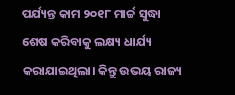ପର୍ଯ୍ୟନ୍ତ କାମ ୨୦୧୮ ମାର୍ଚ୍ଚ ସୁଦ୍ଧା ଶେଷ କରିବାକୁ ଲକ୍ଷ୍ୟ ଧାର୍ଯ୍ୟ କରାଯାଇଥିଲା। କିନ୍ତୁ ଉଭୟ ରାଜ୍ୟ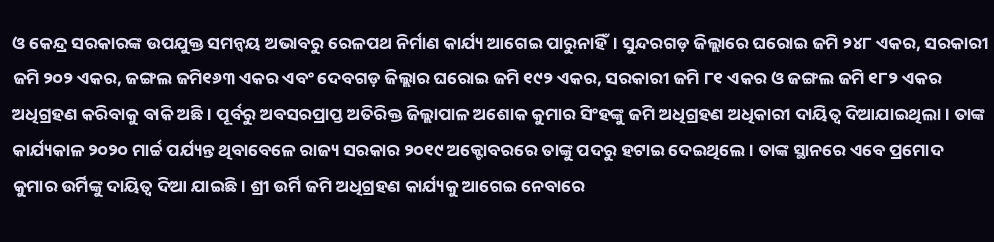ଓ କେନ୍ଦ୍ର ସରକାରଙ୍କ ଉପଯୁକ୍ତ ସମନ୍ବୟ ଅଭାବରୁ ରେଳପଥ ନିର୍ମାଣ କାର୍ଯ୍ୟ ଆଗେଇ ପାରୁନାହିଁ। ସୁନ୍ଦରଗଡ଼ ଜିଲ୍ଲାରେ ଘରୋଇ ଜମି ୨୪୮ ଏକର, ସରକାରୀ ଜମି ୨୦୨ ଏକର, ଜଙ୍ଗଲ ଜମି୧୬୩ ଏକର ଏବଂ ଦେବଗଡ଼ ଜିଲ୍ଲାର ଘରୋଇ ଜମି ୧୯୨ ଏକର, ସରକାରୀ ଜମି ୮୧ ଏକର ଓ ଜଙ୍ଗଲ ଜମି ୧୮୨ ଏକର ଅଧିଗ୍ରହଣ କରିବାକୁ ବାକି ଅଛି। ପୂର୍ବରୁ ଅବସରପ୍ରାପ୍ତ ଅତିରିକ୍ତ ଜିଲ୍ଲାପାଳ ଅଶୋକ କୁମାର ସିଂହଙ୍କୁ ଜମି ଅଧିଗ୍ରହଣ ଅଧିକାରୀ ଦାୟିତ୍ବ ଦିଆଯାଇଥିଲା। ତାଙ୍କ କାର୍ଯ୍ୟକାଳ ୨୦୨୦ ମାର୍ଚ୍ଚ ପର୍ଯ୍ୟନ୍ତ ଥିବାବେଳେ ରାଜ୍ୟ ସରକାର ୨୦୧୯ ଅକ୍ଟୋବରରେ ତାଙ୍କୁ ପଦରୁ ହଟାଇ ଦେଇଥିଲେ। ତାଙ୍କ ସ୍ଥାନରେ ଏବେ ପ୍ରମୋଦ କୁମାର ଉର୍ମିଙ୍କୁ ଦାୟିତ୍ବ ଦିଆ ଯାଇଛି। ଶ୍ରୀ ଉର୍ମି ଜମି ଅଧିଗ୍ରହଣ କାର୍ଯ୍ୟକୁ ଆଗେଇ ନେବାରେ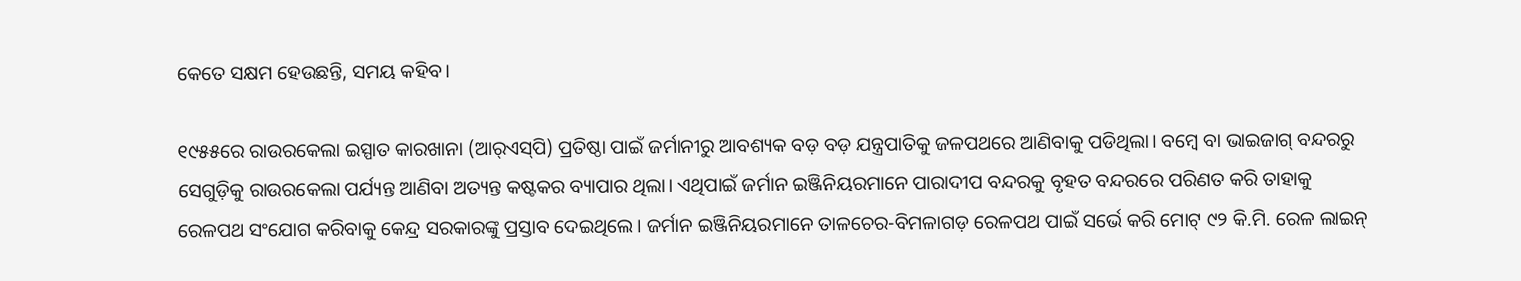କେତେ ସକ୍ଷମ ହେଉଛନ୍ତି, ସମୟ କହିବ।

୧୯୫୫ରେ ରାଉରକେଲା ଇସ୍ପାତ କାରଖାନା (ଆର୍‌ଏସ୍‌ପି) ପ୍ରତିଷ୍ଠା ପାଇଁ ଜର୍ମାନୀରୁ ଆବଶ୍ୟକ ବଡ଼ ବଡ଼ ଯନ୍ତ୍ରପାତିକୁ ଜଳପଥରେ ଆଣିବାକୁ ପଡିଥିଲା। ବମ୍ବେ ବା ଭାଇଜାଗ୍ ବନ୍ଦରରୁ ସେଗୁଡ଼ିକୁ ରାଉରକେଲା ପର୍ଯ୍ୟନ୍ତ ଆଣିବା ଅତ୍ୟନ୍ତ କଷ୍ଟକର ବ୍ୟାପାର ଥିଲା। ଏଥିପାଇଁ ଜର୍ମାନ ଇଞ୍ଜିନିୟରମାନେ ପାରାଦୀପ ବନ୍ଦରକୁ ବୃହତ ବନ୍ଦରରେ ପରିଣତ କରି ତାହାକୁ ରେଳପଥ ସଂଯୋଗ କରିବାକୁ କେନ୍ଦ୍ର ସରକାରଙ୍କୁ ପ୍ରସ୍ତାବ ଦେଇଥିଲେ। ଜର୍ମାନ ଇଞ୍ଜିନିୟରମାନେ ତାଳଚେର-ବିମଳାଗଡ଼ ରେଳପଥ ପାଇଁ ସର୍ଭେ କରି ମୋଟ୍‌ ୯୨ କି.ମି. ରେଳ ଲାଇନ୍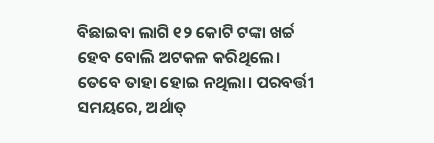ବିଛାଇବା ଲାଗି ୧୨ କୋଟି ଟଙ୍କା ଖର୍ଚ୍ଚ ହେବ ବୋଲି ଅଟକଳ କରିଥିଲେ। ତେବେ ତାହା ହୋଇ ନଥିଲା। ପରବର୍ତ୍ତୀ ସମୟରେ, ଅର୍ଥାତ୍‌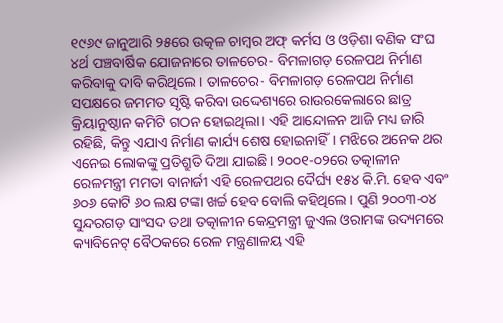୧୯୬୯ ଜାନୁଆରି ୨୫ରେ ଉତ୍କଳ ଚାମ୍ବର ଅଫ୍‌ କର୍ମସ ଓ ଓଡ଼ିଶା ବଣିକ ସଂଘ ୪ର୍ଥ ପଞ୍ଚବାର୍ଷିକ ଯୋଜନାରେ ତାଳଚେର- ବିମଳାଗଡ଼ ରେଳପଥ ନିର୍ମାଣ କରିବାକୁ ଦାବି କରିଥିଲେ। ତାଳଚେର- ବିମଳାଗଡ଼ ରେଳପଥ ନିର୍ମାଣ ସପକ୍ଷରେ ଜମମତ ସୃଷ୍ଟି କରିବା ଉଦ୍ଦେଶ୍ୟରେ ରାଉରକେଲାରେ ଛାତ୍ର କ୍ରିୟାନୁଷ୍ଠାନ କମିଟି ଗଠନ ହୋଇଥିଲା। ଏହି ଆନ୍ଦୋଳନ ଆଜି ମଧ୍ୟ ଜାରି ରହିଛି, କିନ୍ତୁ ଏଯାଏ ନିର୍ମାଣ କାର୍ଯ୍ୟ ଶେଷ ହୋଇନାହିଁ। ମଝିରେ ଅନେକ ଥର ଏନେଇ ଲୋକଙ୍କୁ ପ୍ରତିଶ୍ରୁତି ଦିଆ ଯାଇଛି। ୨୦୦୧-୦୨ରେ ତତ୍କାଳୀନ ରେଳମନ୍ତ୍ରୀ ମମତା ବାନାର୍ଜୀ ଏହି ରେଳପଥର ଦୈର୍ଘ୍ୟ ୧୫୪ କି.ମି. ହେବ ଏବଂ ୬୦୬ କୋଟି ୬୦ ଲକ୍ଷ ଟଙ୍କା ଖର୍ଚ୍ଚ ହେବ ବୋଲି କହିଥିଲେ। ପୁଣି ୨୦୦୩-୦୪ ସୁନ୍ଦରଗଡ଼ ସାଂସଦ ତଥା ତତ୍କାଳୀନ କେନ୍ଦ୍ରମନ୍ତ୍ରୀ ଜୁଏଲ ଓରାମଙ୍କ ଉଦ୍ୟମରେ କ୍ୟାବିନେଟ୍‌ ବୈଠକରେ ରେଳ ମନ୍ତ୍ରଣାଳୟ ଏହି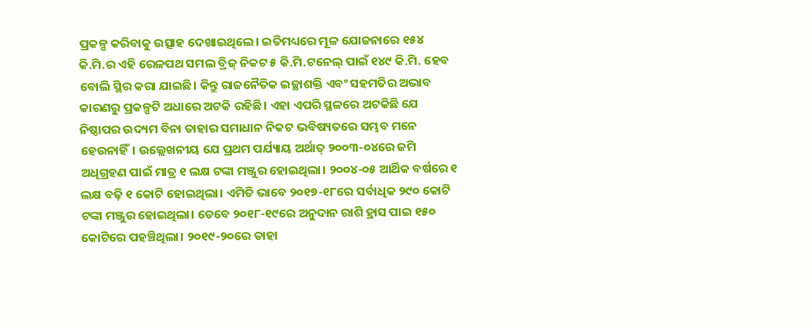ପ୍ରକଳ୍ପ କରିବାକୁ ଉତ୍ସାହ ଦେଖାଇଥିଲେ। ଇତିମଧ୍ୟରେ ମୂଳ ଯୋଜନାରେ ୧୫୪ କି.ମି.ର ଏହି ରେଳପଥ ସମଲ ବ୍ରିଜ୍‌ ନିକଟ ୫ କି.ମି.ଟନେଲ୍‌ ପାଇଁ ୧୪୯ କି.ମି. ହେବ ବୋଲି ସ୍ଥିର କରା ଯାଇଛି। କିନ୍ତୁ ରାଜନୈତିକ ଇଚ୍ଛାଶକ୍ତି ଏବଂ ସହମତିର ଅଭାବ କାରଣରୁ ପ୍ରକଳ୍ପଟି ଅଧାରେ ଅଟକି ରହିଛି। ଏହା ଏପରି ସ୍ଥଳରେ ଅଟକିଛି ଯେ ନିଷ୍ଠାପର ଉଦ୍ୟମ ବିନା ତାହାର ସମାଧାନ ନିକଟ ଭବିଷ୍ୟତରେ ସମ୍ଭବ ମନେ ହେଉନାହିଁ। ଉଲ୍ଲେଖନୀୟ ଯେ ପ୍ରଥମ ପର୍ଯ୍ୟାୟ ଅର୍ଥାତ୍‌ ୨୦୦୩-୦୪ରେ ଜମି ଅଧିଗ୍ରହଣ ପାଇଁ ମାତ୍ର ୧ ଲକ୍ଷ ଟଙ୍କା ମଞ୍ଜୁର ହୋଇଥିଲା। ୨୦୦୪-୦୫ ଆର୍ଥିକ ବର୍ଷରେ ୧ ଲକ୍ଷ ବଢ଼ି ୧ କୋଟି ହୋଇଥିଲା। ଏମିତି ଭାବେ ୨୦୧୭-୧୮ରେ ସର୍ବାଧିକ ୨୯୦ କୋଟି ଟଙ୍କା ମଞ୍ଜୁର ହୋଇଥିଲା। ତେବେ ୨୦୧୮-୧୯ରେ ଅନୁଦାନ ରାଶି ହ୍ରାସ ପାଇ ୧୫୦ କୋଟିରେ ପହଞ୍ଚିଥିଲା। ୨୦୧୯-୨୦ରେ ତାହା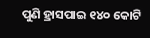ପୁଣି ହ୍ରାସପାଇ ୧୪୦ କୋଟି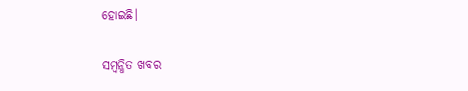ହୋଇଛି।

ସମ୍ବନ୍ଧିତ ଖବର